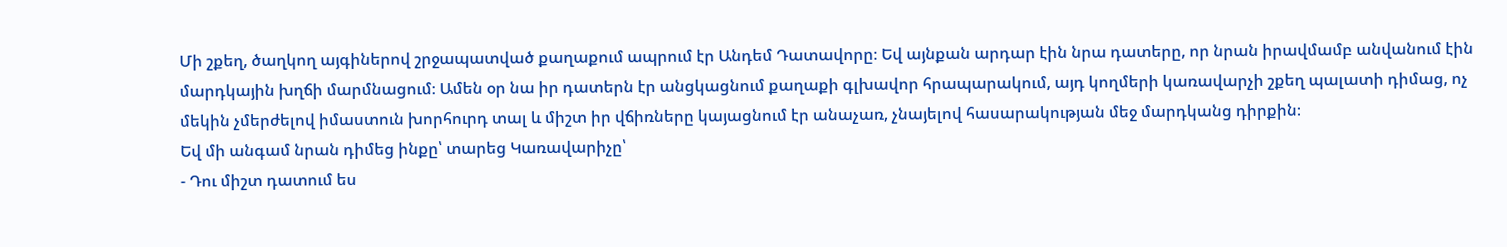Մի շքեղ, ծաղկող այգիներով շրջապատված քաղաքում ապրում էր Անդեմ Դատավորը։ Եվ այնքան արդար էին նրա դատերը, որ նրան իրավմամբ անվանում էին մարդկային խղճի մարմնացում։ Ամեն օր նա իր դատերն էր անցկացնում քաղաքի գլխավոր հրապարակում, այդ կողմերի կառավարչի շքեղ պալատի դիմաց, ոչ մեկին չմերժելով իմաստուն խորհուրդ տալ և միշտ իր վճիռները կայացնում էր անաչառ, չնայելով հասարակության մեջ մարդկանց դիրքին։
Եվ մի անգամ նրան դիմեց ինքը՝ տարեց Կառավարիչը՝
- Դու միշտ դատում ես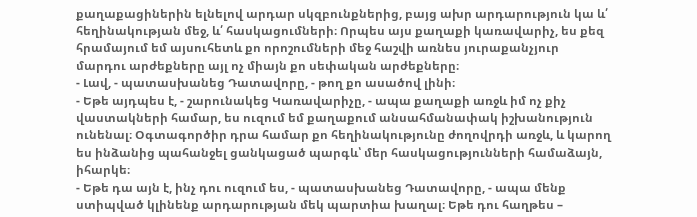քաղաքացիներին ելնելով արդար սկզբունքներից, բայց ախր արդարություն կա և՛ հեղինակության մեջ, և՛ հասկացումների։ Որպես այս քաղաքի կառավարիչ, ես քեզ հրամայում եմ այսուհետև քո որոշումների մեջ հաշվի առնես յուրաքանչյուր մարդու արժեքները այլ ոչ միայն քո սեփական արժեքները։
- Լավ, - պատասխանեց Դատավորը, - թող քո ասածով լինի։
- Եթե այդպես է, - շարունակեց Կառավարիչը, - ապա քաղաքի առջև իմ ոչ քիչ վաստակների համար, ես ուզում եմ քաղաքում անսահմանափակ իշխանություն ունենալ։ Օգտագործիր դրա համար քո հեղինակությունը ժողովրդի առջև, և կարող ես ինձանից պահանջել ցանկացած պարգև՝ մեր հասկացությունների համաձայն, իհարկե։
- Եթե դա այն է, ինչ դու ուզում ես, - պատասխանեց Դատավորը, - ապա մենք ստիպված կլինենք արդարության մեկ պարտիա խաղալ։ Եթե դու հաղթես –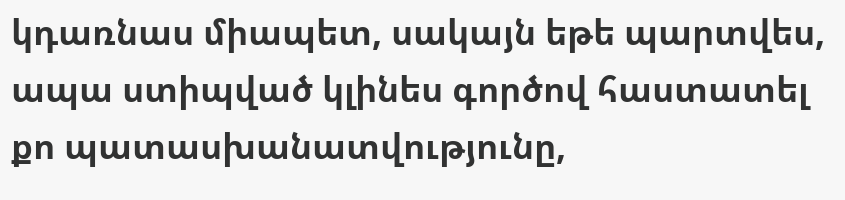կդառնաս միապետ, սակայն եթե պարտվես, ապա ստիպված կլինես գործով հաստատել քո պատասխանատվությունը,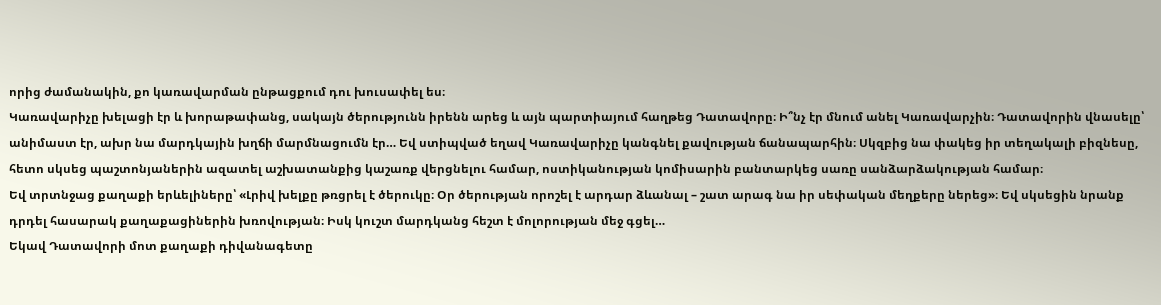որից ժամանակին, քո կառավարման ընթացքում դու խուսափել ես։
Կառավարիչը խելացի էր և խորաթափանց, սակայն ծերությունն իրենն արեց և այն պարտիայում հաղթեց Դատավորը։ Ի՞նչ էր մնում անել Կառավարչին։ Դատավորին վնասելը՝ անիմաստ էր, ախր նա մարդկային խղճի մարմնացումն էր… Եվ ստիպված եղավ Կառավարիչը կանգնել քավության ճանապարհին։ Սկզբից նա փակեց իր տեղակալի բիզնեսը, հետո սկսեց պաշտոնյաներին ազատել աշխատանքից կաշառք վերցնելու համար, ոստիկանության կոմիսարին բանտարկեց սառը սանձարձակության համար։
Եվ տրտնջաց քաղաքի երևելիները՝ «Լրիվ խելքը թռցրել է ծերուկը։ Օր ծերության որոշել է արդար ձևանալ – շատ արագ նա իր սեփական մեղքերը ներեց»։ Եվ սկսեցին նրանք դրդել հասարակ քաղաքացիներին խռովության։ Իսկ կուշտ մարդկանց հեշտ է մոլորության մեջ գցել…
Եկավ Դատավորի մոտ քաղաքի դիվանագետը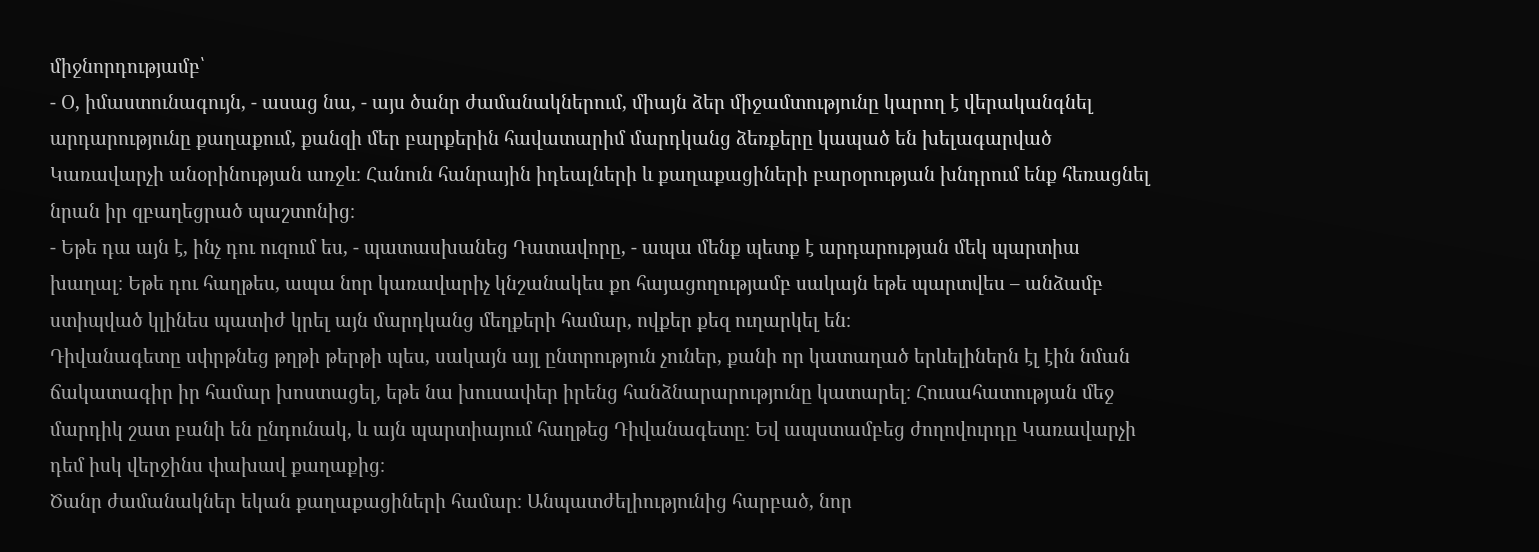միջնորդությամբ՝
- Օ, իմաստունագույն, - ասաց նա, - այս ծանր ժամանակներում, միայն ձեր միջամտությունը կարող է վերականգնել արդարությունը քաղաքում, քանզի մեր բարքերին հավատարիմ մարդկանց ձեռքերը կապած են խելագարված Կառավարչի անօրինության առջև։ Հանուն հանրային իդեալների և քաղաքացիների բարօրության խնդրում ենք հեռացնել նրան իր զբաղեցրած պաշտոնից։
- Եթե դա այն է, ինչ դու ուզում ես, - պատասխանեց Դատավորը, - ապա մենք պետք է արդարության մեկ պարտիա խաղալ։ Եթե դու հաղթես, ապա նոր կառավարիչ կնշանակես քո հայացողությամբ սակայն եթե պարտվես – անձամբ ստիպված կլինես պատիժ կրել այն մարդկանց մեղքերի համար, ովքեր քեզ ուղարկել են։
Դիվանագետը սփրթնեց թղթի թերթի պես, սակայն այլ ընտրություն չուներ, քանի որ կատաղած երևելիներն էլ էին նման ճակատագիր իր համար խոստացել, եթե նա խուսափեր իրենց հանձնարարությունը կատարել։ Հուսահատության մեջ մարդիկ շատ բանի են ընդունակ, և այն պարտիայում հաղթեց Դիվանագետը։ Եվ ապստամբեց ժողովուրդը Կառավարչի դեմ իսկ վերջինս փախավ քաղաքից։
Ծանր ժամանակներ եկան քաղաքացիների համար։ Անպատժելիությունից հարբած, նոր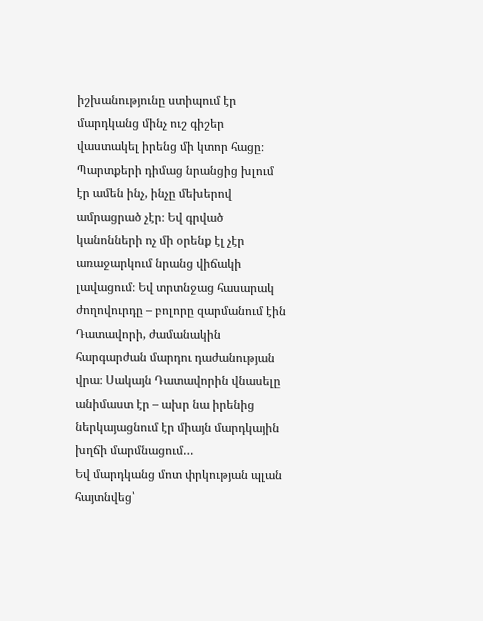իշխանությունը ստիպում էր մարդկանց մինչ ուշ գիշեր վաստակել իրենց մի կտոր հացը։ Պարտքերի դիմաց նրանցից խլում էր ամեն ինչ, ինչը մեխերով ամրացրած չէր։ Եվ գրված կանոնների ոչ մի օրենք էլ չէր առաջարկում նրանց վիճակի լավացում։ Եվ տրտնջաց հասարակ ժողովուրդը – բոլորը զարմանում էին Դատավորի, ժամանակին հարգարժան մարդու դաժանության վրա։ Սակայն Դատավորին վնասելը անիմաստ էր – ախր նա իրենից ներկայացնում էր միայն մարդկային խղճի մարմնացում…
Եվ մարդկանց մոտ փրկության պլան հայտնվեց՝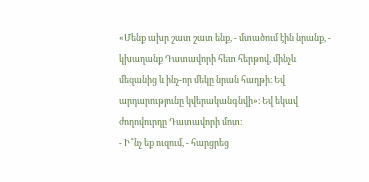«Մենք ախր շատ շատ ենք, - մտածում էին նրանք, - կխաղանք Դատավորի հետ հերթով, մինչև մեզանից և ինչ-որ մեկը նրան հաղթի։ Եվ արդարությունը կվերականգնվի»։ Եվ եկավ ժողովուրդը Դատավորի մոտ։
- Ի՞նչ եք ուզում, - հարցրեց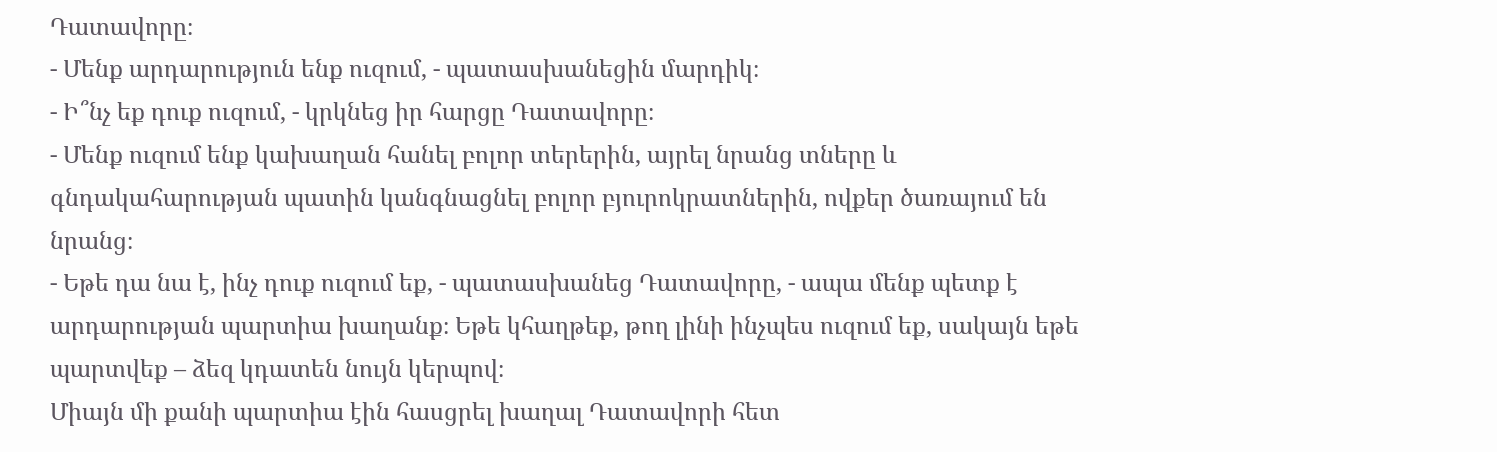Դատավորը։
- Մենք արդարություն ենք ուզում, - պատասխանեցին մարդիկ։
- Ի՞նչ եք դուք ուզում, - կրկնեց իր հարցը Դատավորը։
- Մենք ուզում ենք կախաղան հանել բոլոր տերերին, այրել նրանց տները և գնդակահարության պատին կանգնացնել բոլոր բյուրոկրատներին, ովքեր ծառայում են նրանց։
- Եթե դա նա է, ինչ դուք ուզում եք, - պատասխանեց Դատավորը, - ապա մենք պետք է արդարության պարտիա խաղանք։ Եթե կհաղթեք, թող լինի ինչպես ուզում եք, սակայն եթե պարտվեք – ձեզ կդատեն նույն կերպով։
Միայն մի քանի պարտիա էին հասցրել խաղալ Դատավորի հետ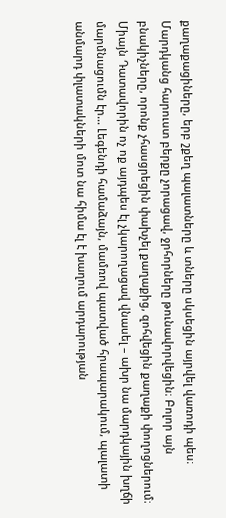քաղաքացիները, երբ շքեղ պալատները և տները սկսեցին այրվել վառոդի պես։ Մարդկանց հարուստ բերքը չորացավ, ջրհորները թունավորվեցին։ Բոլոր այն բնակիչները, որոնք չհասցրեցին փախչել քաղաքից, զոհվեցին քաղաքի փողոցներում։
Միայն Դատավորին ոչ ոք այդպես էլ չկարողացավ վնասել – ախր նա մարդկային խղճի մարմնացումն էր… Լեգենդի համաձայն, մամռով պատված հրապարակում, պալատի անմարդ փլատակների մոտ նա հիմա էլ է խաղում արդարության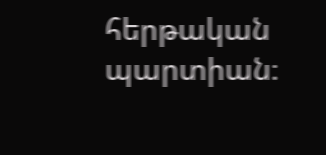հերթական պարտիան։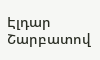Էլդար Շարբատով